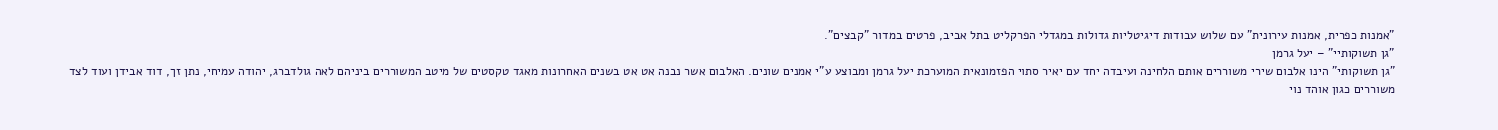"אמנות כפרית, אמנות עירונית" עם שלוש עבודות דיגיטליות גדולות במגדלי הפרקליט בתל אביב, פרטים במדור "קבצים".
"גן תשוקותיי" – יעל גרמן
"גן תשוקותי" הינו אלבום שירי משוררים אותם הלחינה ועיבדה יחד עם יאיר סתוי הפזמונאית המוערכת יעל גרמן ומבוצע ע"י אמנים שונים. האלבום אשר נבנה אט אט בשנים האחרונות מאגד טקסטים של מיטב המשוררים ביניהם לאה גולדברג, יהודה עמיחי, נתן זך, דוד אבידן ועוד לצד משוררים כגון אוהד נוי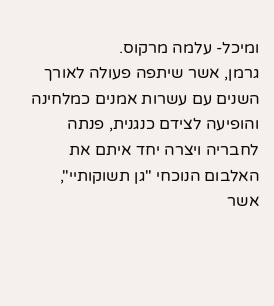ומיכל- עלמה מרקוס.
גרמן, אשר שיתפה פעולה לאורך השנים עם עשרות אמנים כמלחינה והופיעה לצידם כנגנית, פנתה לחבריה ויצרה יחד איתם את האלבום הנוכחי "גן תשוקותיי", אשר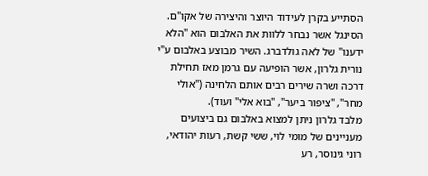הסתייע בקרן לעידוד היוצר והיצירה של אקו"ם.
הסינגל אשר נבחר ללוות את האלבום הוא "הלא ידענו" של לאה גולדברג. השיר מבוצע באלבום ע"י נורית גלרון, אשר הופיעה עם גרמן מאז תחילת דרכה ושרה שירים רבים אותם הלחינה ("אולי מחר", "ציפור ביער", "בוא אלי" ועוד).
מלבד גלרון ניתן למצוא באלבום גם ביצועים מעניינים של מומי לוי, ששי קשת, רעות יהודאי, רוני גינוסר, רע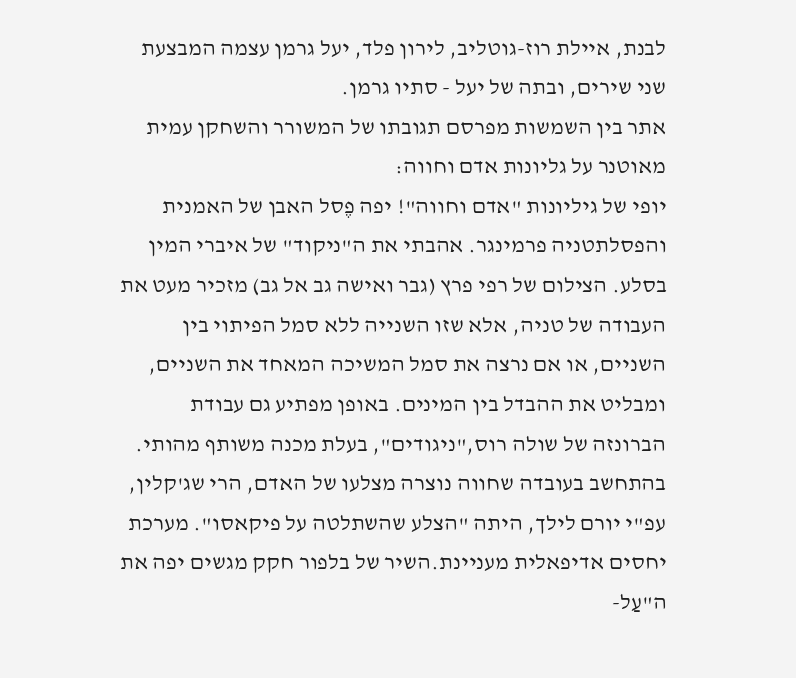לבנת, איילת רוז-גוטליב, לירון פלד, יעל גרמן עצמה המבצעת שני שירים, ובתה של יעל - סתיו גרמן.
אתר בין השמשות מפרסם תגובתו של המשורר והשחקן עמית מאוטנר על גליונות אדם וחווה:
יופי של גיליונות "אדם וחווה"! יפה פֶסל האבן של האמנית והפסלתטניה פרמינגר. אהבתי את ה"ניקוד" של איברי המין בסלע. הצילום של רפי פרץ (גבר ואישה גב אל גב) מזכיר מעט את העבודה של טניה, אלא שזו השנייה ללא סמל הפיתוי בין השניים, או אם נרצה את סמל המשיכה המאחד את השניים, ומבליט את ההבדל בין המינים. באופן מפתיע גם עבודת הברונזה של שולה רוס,"ניגודים", בעלת מכנה משותף מהותי.
בהתחשב בעובדה שחווה נוצרה מצלעו של האדם, הרי שג'קלין, עפ"י יורם לילך, היתה "הצלע שהשתלטה על פיקאסו". מערכת יחסים אדיפאלית מעניינת.השיר של בלפור חקק מגשים יפה את ה"עַל-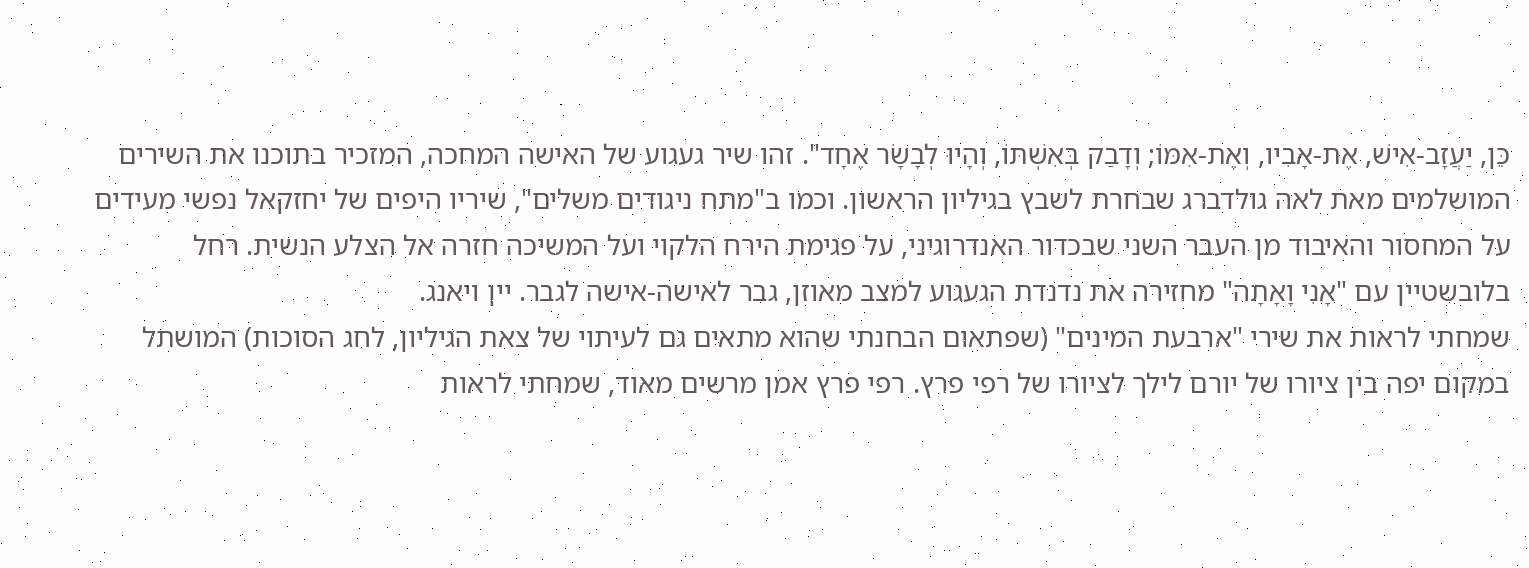כֵּן, יַעֲזָב-אִישׁ, אֶת-אָבִיו, וְאֶת-אִמּוֹ; וְדָבַק בְּאִשְׁתּוֹ, וְהָיוּ לְבָשָׂר אֶחָד". זהו שיר געגוע של האישה המחכה, המזכיר בתוכנו את השירים המושלמים מאת לאה גולדברג שבחרת לשבץ בגיליון הראשון. וכמו ב"מתח ניגודים משלים", שיריו היפים של יחזקאל נפשי מעידים על המחסור והאיבוד מן העבר השני שבכדור האנדרוגיני, על פגימת הירח הלקוי ועל המשיכה חזרה אל הצלע הנשית. רחל בלובשטיין עם "אָנִי וָאָתָה" מחזירה את נדנדת הגעגוע למצב מאוזן, גבר לאישה-אישה לגבר. יין ויאנג.
שמחתי לראות את שירי "ארבעת המינים" (שפתאום הבחנתי שהוא מתאים גם לעיתוי של צאת הגיליון, לחג הסוכות) המושתל במקום יפה בין ציורו של יורם לילך לציורו של רפי פרץ. רפי פרץ אמן מרשים מאוד, שמחתי לראות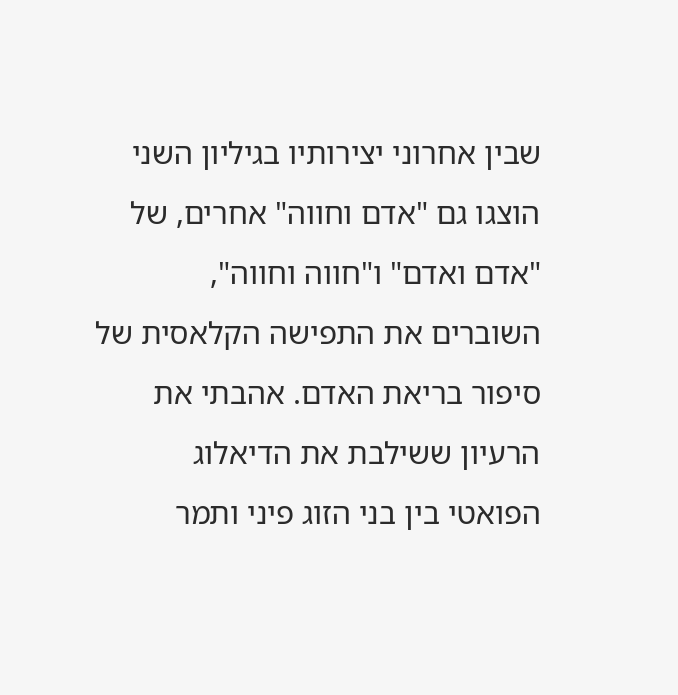שבין אחרוני יצירותיו בגיליון השני הוצגו גם "אדם וחווה" אחרים, של "אדם ואדם" ו"חווה וחווה", השוברים את התפישה הקלאסית של סיפור בריאת האדם. אהבתי את הרעיון ששילבת את הדיאלוג הפואטי בין בני הזוג פיני ותמר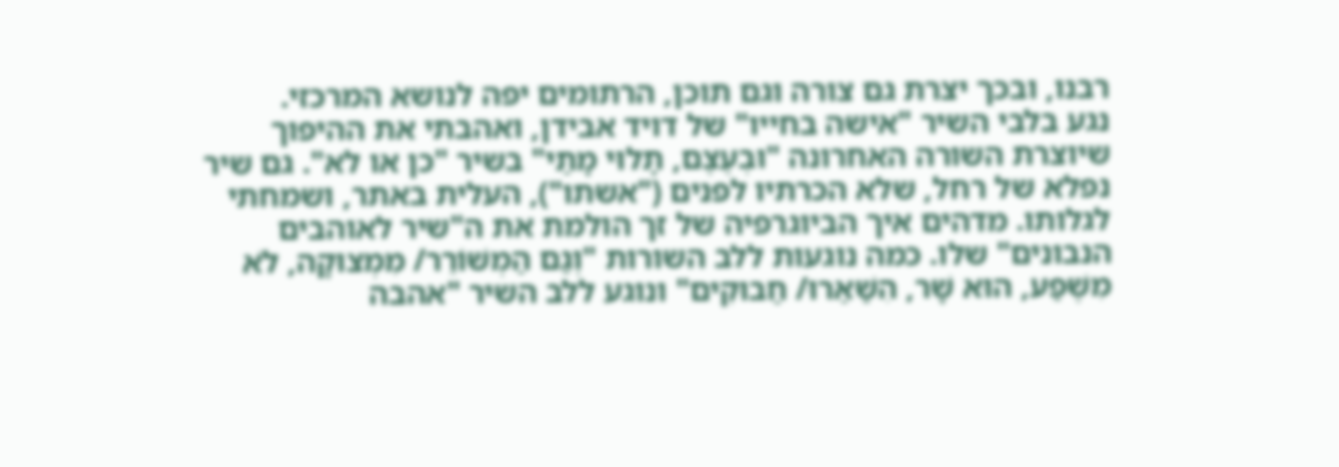רבנו, ובכך יצרת גם צורה וגם תוכן, הרתומים יפה לנושא המרכזי.
נגע בלבי השיר "אישה בחייו" של דויד אבידן, ואהבתי את ההיפוך שיוצרת השורה האחרונה "וּבְעֶצֶם, תָלוּי מָתַי" בשיר "כן או לא". גם שיר נפלא של רחל, שלא הכרתיו לפנים ("אשתו"), העלית באתר, ושמחתי לגלותו. מדהים איך הביוגרפיה של זך הולמת את ה"שיר לאוהבים הנבונים" שלו. כמה נוגעות ללב השורות "וְגַם הַמְשׁוֹרֵר/ מִמְצוּקָה, לֹא מִשֶׁפַע, הוּא שָׁר, הִשַׁאַרוּ/ חַבוּקִים" ונוגע ללב השיר "אהבה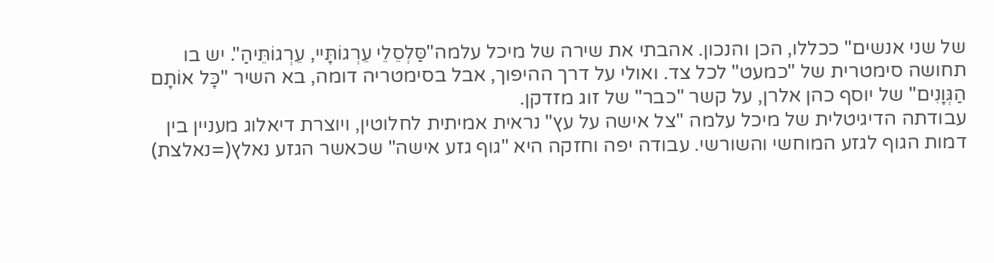של שני אנשים" ככללו, הכן והנכון. אהבתי את שירה של מיכל עלמה"סַּלְסֵלֵי עֵרְגוֹתָּיי, עֵרְגוֹתֵּיהַ". יש בו תחושה סימטרית של "כמעט" לכל צד. ואולי על דרך ההיפוך, אבל בסימטריה דומה, בא השיר "כָּל אוֹתָם הַגְּוָנִים" של יוסף כהן אלרן, על קשר "כבר" של זוג מזדקן.
עבודתה הדיגיטלית של מיכל עלמה "צל אישה על עץ" נראית אמיתית לחלוטין, ויוצרת דיאלוג מעניין בין דמות הגוף לגזע המוחשי והשורשי. עבודה יפה וחזקה היא "גוף גזע אישה" שכאשר הגזע נאלץ(=נאלצת)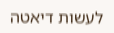לעשות דיאטה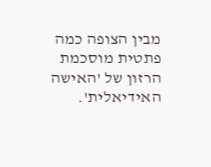מבין הצופה כמה פתטית מוסכמת הרזון של 'האישה האידיאלית'.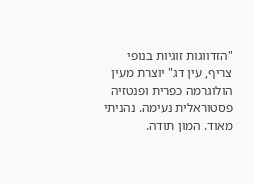"הזדווגות זוגיות בנופי צריף, עין דג" יוצרת מעין הולוגרמה כפרית ופנטזיה פסטוראלית נעימה. נהניתי מאוד. המון תודה.